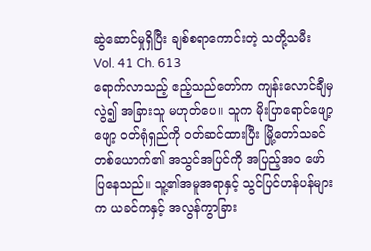ဆွဲဆောင်မှုရှိပြီး ချစ်စရာကောင်းတဲ့ သတို့သမီး
Vol. 41 Ch. 613
ရောက်လာသည့် ဧည့်သည်တော်က ကျန်းလောင်ချီမှ လွဲ၍ အခြားသူ မဟုတ်ပေ။ သူက မိုးပြာရောင်ဖျော့ဖျော့ ၀တ်ရုံရှည်ကို ဝတ်ဆင်ထားပြီး မြို့တော်သခင်တစ်ယောက်၏ အသွင်အပြင်ကို အပြည့်အဝ ဖော်ပြနေသည်။ သူ့၏အမူအရာနှင့် သွင်ပြင်ဟန်ပန်များက ယခင်ကနှင့် အလွန်ကွာခြား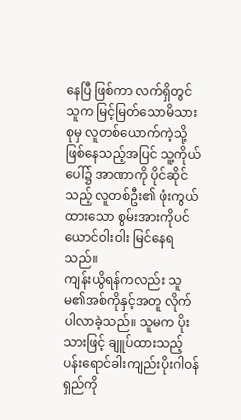နေပြီ ဖြစ်ကာ လက်ရှိတွင် သူက မြင့်မြတ်သောမိသားစုမှ လူတစ်ယောက်ကဲ့သို့ ဖြစ်နေသည့်အပြင် သူ့ကိုယ်ပေါ်၌ အာဏာကို ပိုင်ဆိုင်သည့် လူတစ်ဦး၏ ဖုံးကွယ်ထားသော စွမ်းအားကိုပင် ယောင်ဝါးဝါး မြင်နေရသည်။
ကျန်းယွိရန်ကလည်း သူမ၏အစ်ကိုနှင့်အတူ လိုက်ပါလာခဲ့သည်။ သူမက ပိုးသားဖြင့် ချူပ်ထားသည့် ပန်းရောင်ခါးကျည်းပိုးဂါဝန်ရှည်ကို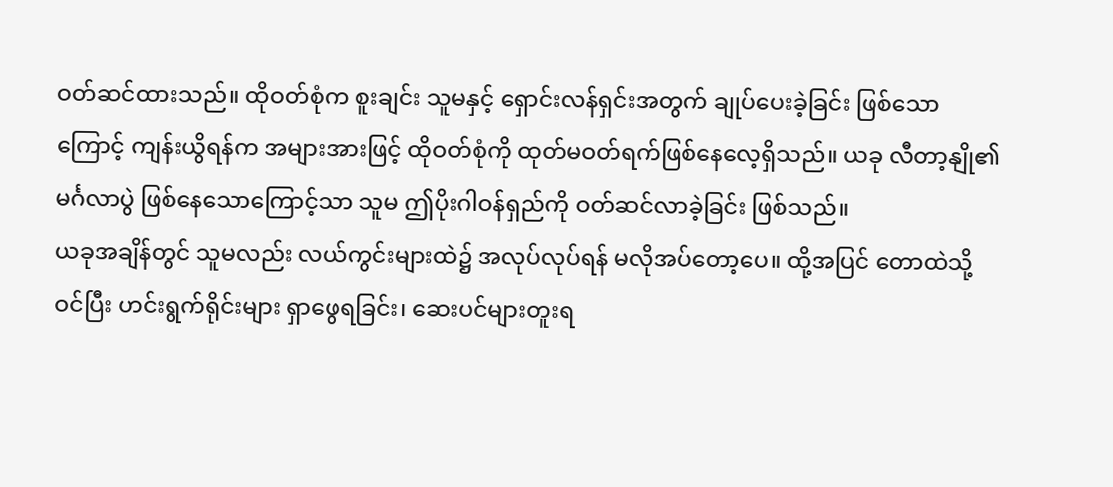ဝတ်ဆင်ထားသည်။ ထိုဝတ်စုံက စူးချင်း သူမနှင့် ရှောင်းလန်ရှင်းအတွက် ချုပ်ပေးခဲ့ခြင်း ဖြစ်သောကြောင့် ကျန်းယွိရန်က အများအားဖြင့် ထိုဝတ်စုံကို ထုတ်မဝတ်ရက်ဖြစ်နေလေ့ရှိသည်။ ယခု လီတာ့နျို၏မင်္ဂလာပွဲ ဖြစ်နေသောကြောင့်သာ သူမ ဤပိုးဂါဝန်ရှည်ကို ဝတ်ဆင်လာခဲ့ခြင်း ဖြစ်သည်။
ယခုအချိန်တွင် သူမလည်း လယ်ကွင်းများထဲ၌ အလုပ်လုပ်ရန် မလိုအပ်တော့ပေ။ ထို့အပြင် တောထဲသို့ ဝင်ပြီး ဟင်းရွက်ရိုင်းများ ရှာဖွေရခြင်း၊ ဆေးပင်များတူးရ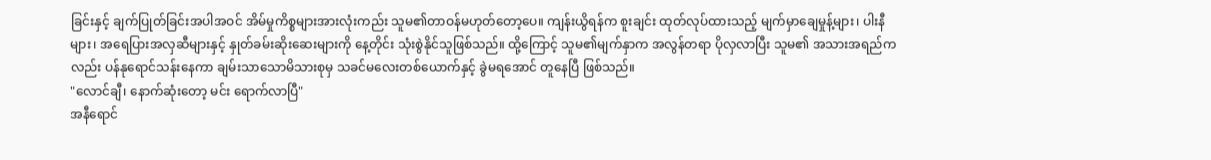ခြင်းနှင့် ချက်ပြုတ်ခြင်းအပါအဝင် အိမ်မှုကိစ္စများအားလုံးကည်း သူမ၏တာဝန်မဟုတ်တော့ပေ။ ကျန်းယွိရန်က စူးချင်း ထုတ်လုပ်ထားသည့် မျက်မှာချေမှုန့်များ၊ ပါးနီများ၊ အရေပြားအလှဆီများနှင့် နှုတ်ခမ်းဆိုးဆေးများကို နေ့တိုင်း သုံးစွဲနိုင်သူဖြစ်သည်။ ထို့ကြောင့် သူမ၏မျက်နှာက အလွန်တရာ ပိုလှလာပြီး သူမ၏ အသားအရည်ကလည်း ပန်နုရောင်သန်းနေကာ ချမ်းသာသောမိသားစုမှ သခင်မလေးတစ်ယောက်နှင့် ခွဲမရအောင် တူနေပြီ ဖြစ်သည်။
"လောင်ချီ၊ နောက်ဆုံးတော့ မင်း ရောက်လာပြီ"
အနီရောင်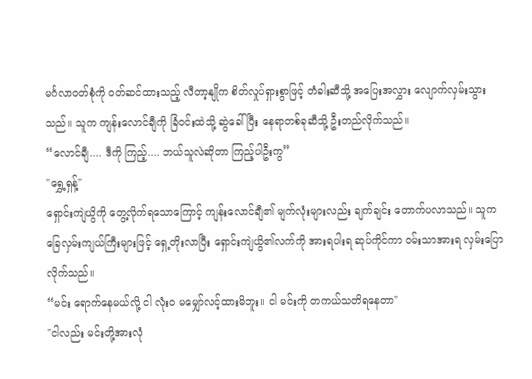မင်္ဂလာဝတ်စုံကို ဝတ်ဆင်ထားသည့် လီတာ့နျိုက စိတ်လှုပ်ရှားစွာဖြင့် တံခါးဆီသို့ အပြေးအလွှား လျောက်လှမ်းသွားသည်။ သူက ကျန်းလောင်ချီကို ခြံဝင်းထဲသို့ ဆွဲခေါ်ပြီး နေရာတစ်ခုဆီသို့ ဦးတည်လိုက်သည်။
“လောင်ချီ.... ဒီကို ကြည့်.... ဘယ်သူလဲဆိုတာ ကြည့်ပါဦးကွ”
"ရွှေ့ရှန့်"
ရှောင်းကျဲယွိကို တွေ့လိုက်ရသောကြောင့် ကျန်းလောင်ချီ၏ မျက်လုံးများလည်း ချက်ချင်း တောက်ပလာသည်။ သူက ခြေလှမ်းကျယ်ကြီးများဖြင့် ရှေ့တိုးလာပြီး ရှောင်းကျဲယွိ၏လက်ကို အားရပါးရ ဆုပ်ကိုင်ကာ ဝမ်းသာအားရ လှမ်းပြောလိုက်သည်။
“မင်း ရောက်နေမယ်လို့ ငါ လုံးဝ မမျှော်လင့်ထားမိဘူး။ ငါ မင်းကို တကယ်သတိရနေတာ"
"ငါလည်း မင်းတို့အားလုံ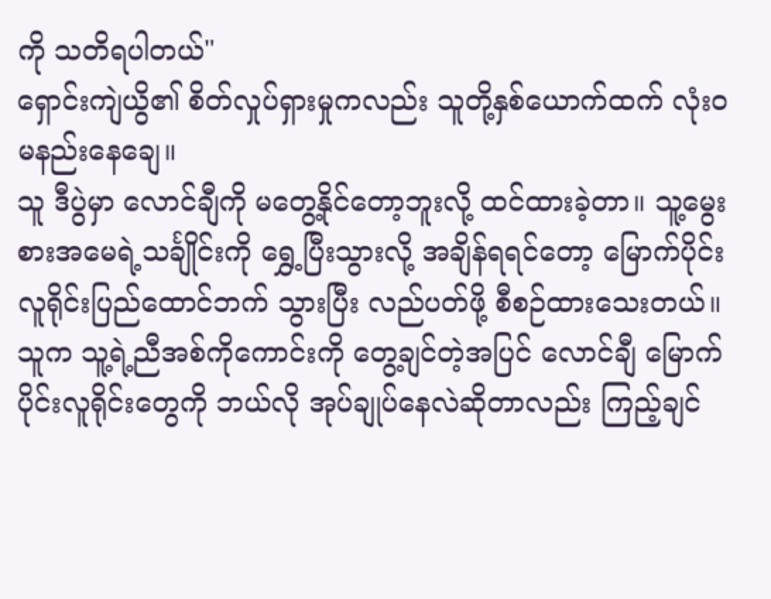ကို သတိရပါတယ်"
ရှောင်းကျဲယွိ၏ စိတ်လှုပ်ရှားမှုကလည်း သူတို့နှစ်ယောက်ထက် လုံးဝ မနည်းနေချေ။
သူ ဒီပွဲမှာ လောင်ချီကို မတွေ့နိုင်တော့ဘူးလို့ ထင်ထားခဲ့တာ။ သူ့မွေးစားအမေရဲ့သင်္ချိုင်းကို ရွှေ့ပြီးသွားလို့ အချိန်ရရင်တော့ မြောက်ပိုင်းလူရိုင်းပြည်ထောင်ဘက် သွားပြီး လည်ပတ်ဖို့ စီစဉ်ထားသေးတယ်။ သူက သူ့ရဲ့ညီအစ်ကိုကောင်းကို တွေ့ချင်တဲ့အပြင် လောင်ချီ မြောက်ပိုင်းလူရိုင်းတွေကို ဘယ်လို အုပ်ချုပ်နေလဲဆိုတာလည်း ကြည့်ချင်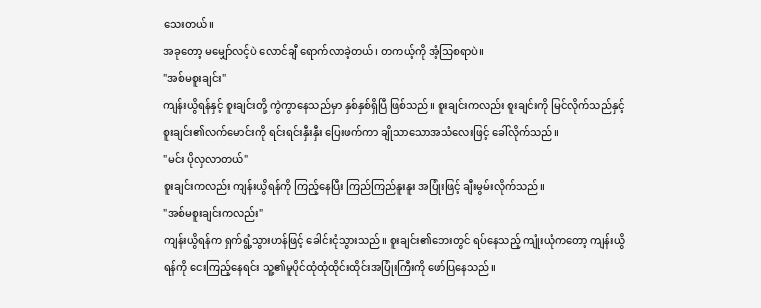သေးတယ်။
အခုတော့ မမျှော်လင့်ပဲ လောင်ချီ ရောက်လာခဲ့တယ်၊ တကယ့်ကို အံ့သြစရာပဲ။
"အစ်မစူးချင်း"
ကျန်းယွိရန်နှင့် စူးချင်းတို့ ကွဲကွာနေသည်မှာ နှစ်နှစ်ရှိပြီ ဖြစ်သည်။ စူးချင်းကလည်း စူးချင်းကို မြင်လိုက်သည်နှင့် စူးချင်း၏လက်မောင်းကို ရင်းရင်းနှီးနှီး ပြေးဖက်ကာ ချိုသာသောအသံလေးဖြင့် ခေါ်လိုက်သည်။
"မင်း ပိုလှလာတယ်"
စူးချင်းကလည်း ကျန်းယွိရန်ကို ကြည့်နေပြီး ကြည်ကြည်နူးနူး အပြုံးဖြင့် ချီးမွမ်းလိုက်သည်။
"အစ်မစူးချင်းကလည်း"
ကျန်းယွိရန်က ရှက်ရွံ့သွားဟန်ဖြင့် ခေါင်းငုံသွားသည်။ စူးချင်း၏ဘေးတွင် ရပ်နေသည့် ကျုံးယုံကတော့ ကျန်းယွိရန်ကို ငေးကြည့်နေရင်း သူ့၏မူပိုင်ထုံထုံထိုင်းထိုင်းအပြုံးကြီးကို ဖော်ပြနေသည်။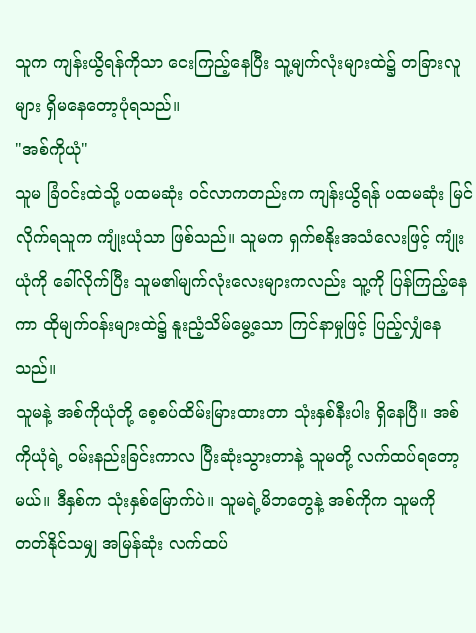သူက ကျန်းယွိရန်ကိုသာ ငေးကြည့်နေပြီး သူ့မျက်လုံးများထဲ၌ တခြားလူများ ရှိမနေတော့ပုံရသည်။
"အစ်ကိုယုံ"
သူမ ခြံဝင်းထဲသို့ ပထမဆုံး ဝင်လာကတည်းက ကျန်းယွိရန် ပထမဆုံး မြင်လိုက်ရသူက ကျုံးယုံသာ ဖြစ်သည်။ သူမက ရှက်စနိုးအသံလေးဖြင့် ကျုံးယုံကို ခေါ်လိုက်ပြီး သူမ၏မျက်လုံးလေးများကလည်း သူ့ကို ပြန်ကြည့်နေကာ ထိုမျက်ဝန်းများထဲ၌ နူးညံ့သိမ်မွေ့သော ကြင်နာမှုဖြင့် ပြည့်လျှံနေသည်။
သူမနဲ့ အစ်ကိုယုံတို့ စေ့စပ်ထိမ်းမြားထားတာ သုံးနှစ်နီးပါး ရှိနေပြီ။ အစ်ကိုယုံရဲ့ ဝမ်းနည်းခြင်းကာလ ပြီးဆုံးသွားတာနဲ့ သူမတို့ လက်ထပ်ရတော့မယ်။ ဒီနှစ်က သုံးနှစ်မြောက်ပဲ။ သူမရဲ့မိဘတွေနဲ့ အစ်ကိုက သူမကို တတ်နိုင်သမျှ အမြန်ဆုံး လက်ထပ်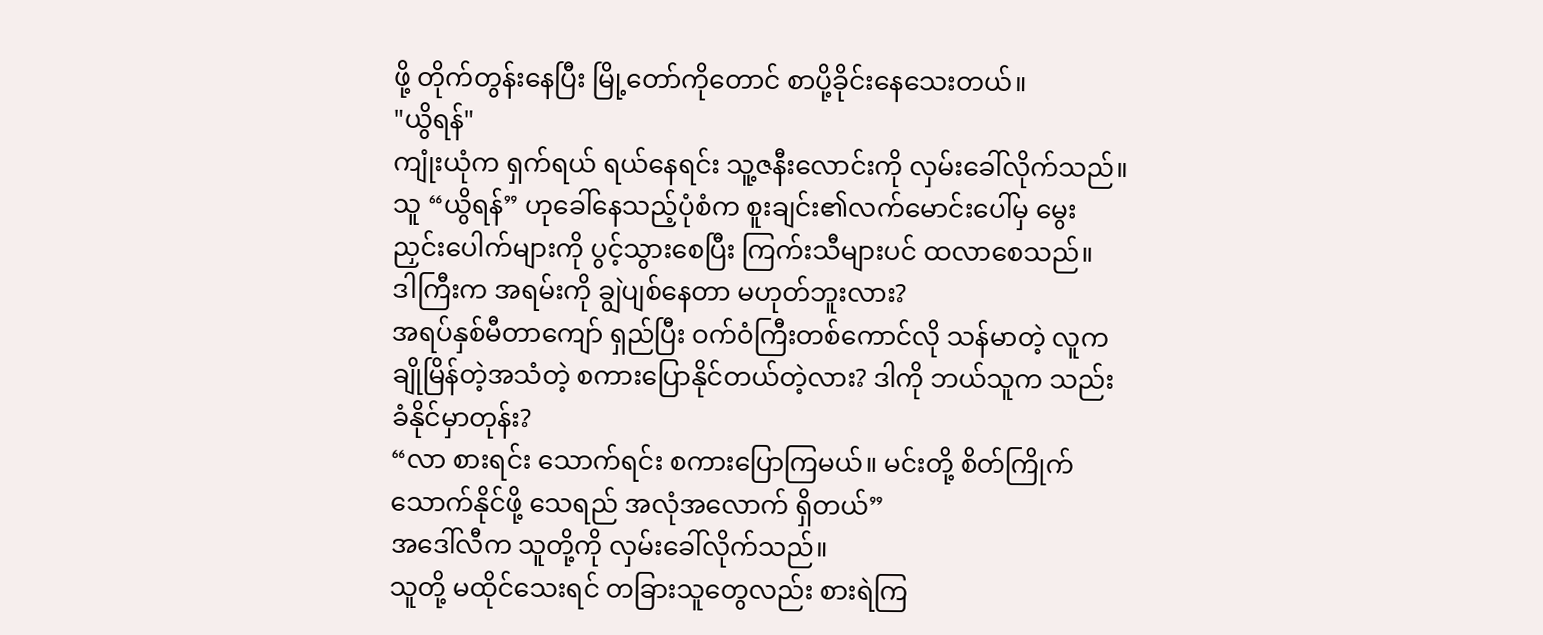ဖို့ တိုက်တွန်းနေပြီး မြို့တော်ကိုတောင် စာပို့ခိုင်းနေသေးတယ်။
"ယွိရန်"
ကျုံးယုံက ရှက်ရယ် ရယ်နေရင်း သူ့ဇနီးလောင်းကို လှမ်းခေါ်လိုက်သည်။ သူ “ယွိရန်” ဟုခေါ်နေသည့်ပုံစံက စူးချင်း၏လက်မောင်းပေါ်မှ မွေးညှင်းပေါက်များကို ပွင့်သွားစေပြီး ကြက်းသီများပင် ထလာစေသည်။
ဒါကြီးက အရမ်းကို ချွဲပျစ်နေတာ မဟုတ်ဘူးလား?
အရပ်နှစ်မီတာကျော် ရှည်ပြီး ဝက်ဝံကြီးတစ်ကောင်လို သန်မာတဲ့ လူက ချိုမြိန်တဲ့အသံတဲ့ စကားပြောနိုင်တယ်တဲ့လား? ဒါကို ဘယ်သူက သည်းခံနိုင်မှာတုန်း?
“လာ စားရင်း သောက်ရင်း စကားပြောကြမယ်။ မင်းတို့ စိတ်ကြိုက်သောက်နိုင်ဖို့ သေရည် အလုံအလောက် ရှိတယ်”
အဒေါ်လီက သူတို့ကို လှမ်းခေါ်လိုက်သည်။
သူတို့ မထိုင်သေးရင် တခြားသူတွေလည်း စားရဲကြ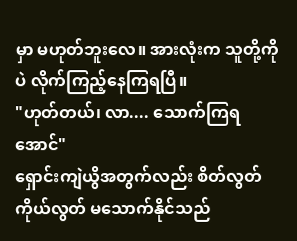မှာ မဟုတ်ဘူးလေ။ အားလုံးက သူတို့ကိုပဲ လိုက်ကြည့်နေကြရပြီ။
"ဟုတ်တယ်၊ လာ.... သောက်ကြရအောင်"
ရှောင်းကျဲယွိအတွက်လည်း စိတ်လွတ်ကိုယ်လွတ် မသောက်နိုင်သည်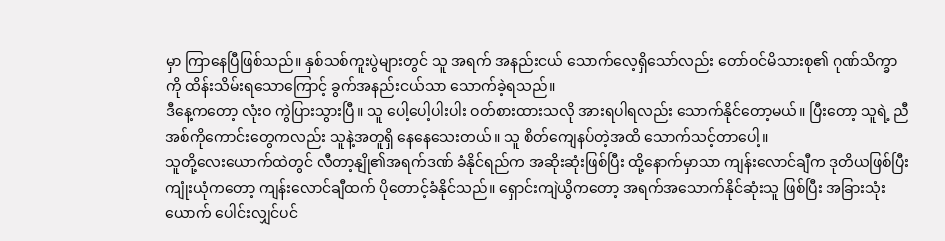မှာ ကြာနေပြီဖြစ်သည်။ နှစ်သစ်ကူးပွဲများတွင် သူ အရက် အနည်းငယ် သောက်လေ့ရှိသော်လည်း တော်ဝင်မိသားစု၏ ဂုဏ်သိက္ခာကို ထိန်းသိမ်းရသောကြောင့် ခွက်အနည်းငယ်သာ သောက်ခဲ့ရသည်။
ဒီနေ့ကတော့ လုံးဝ ကွဲပြားသွားပြီ။ သူ ပေါ့ပေါ့ပါးပါး ဝတ်စားထားသလို အားရပါရလည်း သောက်နိုင်တော့မယ်။ ပြီးတော့ သူရဲ့ ညီအစ်ကိုကောင်းတွေကလည်း သူနဲ့အတူရှိ နေနေသေးတယ်။ သူ စိတ်ကျေနပ်တဲ့အထိ သောက်သင့်တာပေါ့။
သူတို့လေးယောက်ထဲတွင် လီတာ့နျို၏အရက်ဒဏ် ခံနိုင်ရည်က အဆိုးဆုံးဖြစ်ပြီး ထို့နောက်မှာသာ ကျန်းလောင်ချီက ဒုတိယဖြစ်ပြီး ကျုံးယုံကတော့ ကျန်းလောင်ချီထက် ပိုတောင့်ခံနိုင်သည်။ ရှောင်းကျဲယွိကတော့ အရက်အသောက်နိုင်ဆုံးသူ ဖြစ်ပြီး အခြားသုံးယောက် ပေါင်းလျှင်ပင်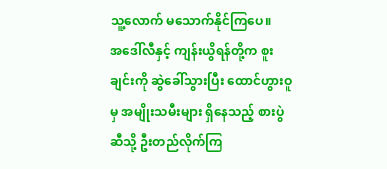သူ့လောက် မသောက်နိုင်ကြပေ။
အဒေါ်လီနှင့် ကျန်းယွိရန်တို့က စူးချင်းကို ဆွဲခေါ်သွားပြီး ထောင်ဟွားဝူမှ အမျိုးသမီးများ ရှိနေသည့် စားပွဲဆီသို့ ဦးတည်လိုက်ကြ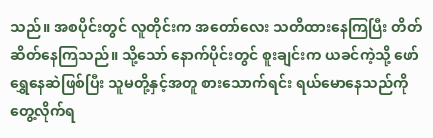သည်။ အစပိုင်းတွင် လူတိုင်းက အတော်လေး သတိထားနေကြပြီး တိတ်ဆိတ်နေကြသည်။ သို့သော် နောက်ပိုင်းတွင် စူးချင်းက ယခင်ကဲ့သို့ ဖော်ရွှေနေဆဲဖြစ်ပြီး သူမတို့နှင့်အတူ စားသောက်ရင်း ရယ်မောနေသည်ကို တွေ့လိုက်ရ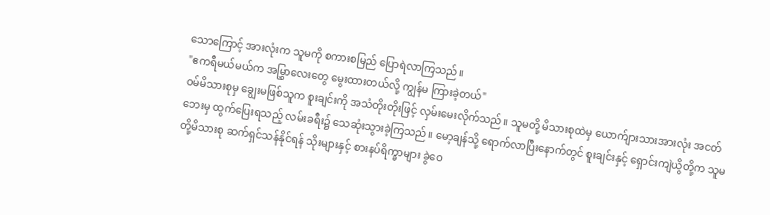သောကြောင့် အားလုံးက သူမကို စကားစမြည် ပြောရဲလာကြသည်။
"ဧကရီမယ်မယ်က အမြွှာလေးတွေ မွေးထားတယ်လို့ ကျွန်မ ကြားခဲ့တယ်"
ဝမ်မိသားစုမှ ချွေးမဖြစ်သူက စူးချင်းကို အသံတိုးတိုးဖြင့် လှမ်းမေးလိုက်သည်။ သူမတို့ မိသားစုထဲမှ ယောက်ျားသားအားလုံး အငတ်ဘေးမှ ထွက်ပြေးရသည့် လမ်းခရီး၌ သေဆုံးသွားခဲ့ကြသည်။ မော့ချန်သို့ ရောက်လာပြီးနောက်တွင် စူးချင်းနှင့် ရှောင်းကျဲယွိတို့က သူမတို့မိသားစု ဆက်ရှင်သန်နိုင်ရန် သိုးများနှင့် စားနပ်ရိက္ခာများ ခွဲဝေ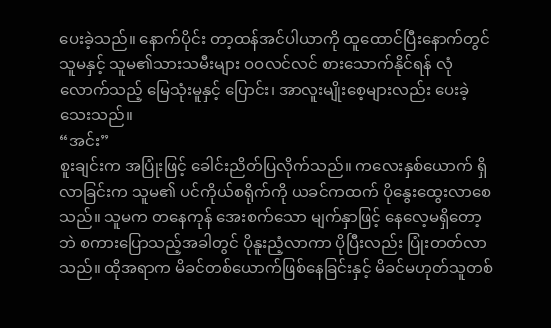ပေးခဲ့သည်။ နောက်ပိုင်း တာ့ထန်အင်ပါယာကို ထူထောင်ပြီးနောက်တွင် သူမနှင့် သူမ၏သားသမီးများ ဝဝလင်လင် စားသောက်နိုင်ရန် လုံလောက်သည့် မြေသုံးမူနှင့် ပြောင်း၊ အာလူးမျိုးစေ့များလည်း ပေးခဲ့သေးသည်။
“အင်း”
စူးချင်းက အပြုံးဖြင့် ခေါင်းညိတ်ပြလိုက်သည်။ ကလေးနှစ်ယောက် ရှိလာခြင်းက သူမ၏ ပင်ကိုယ်စရိုက်ကို ယခင်ကထက် ပိုနွေးထွေးလာစေသည်။ သူမက တနေကုန် အေးစက်သော မျက်နှာဖြင့် နေလေ့မရှိတော့ဘဲ စကားပြောသည့်အခါတွင် ပိုနူးညံ့လာကာ ပိုပြီးလည်း ပြုံးတတ်လာသည်။ ထိုအရာက မိခင်တစ်ယောက်ဖြစ်နေခြင်းနှင့် မိခင်မဟုတ်သူတစ်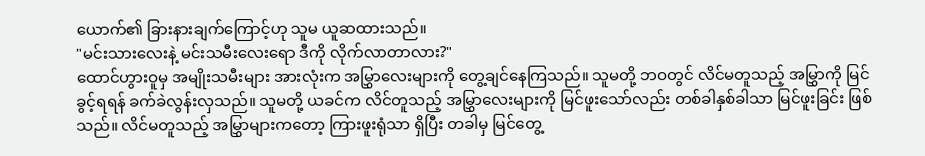ယောက်၏ ခြားနားချက်ကြောင့်ဟု သူမ ယူဆထားသည်။
"မင်းသားလေးနဲ့ မင်းသမီးလေးရော ဒီကို လိုက်လာတာလား?"
ထောင်ဟွားဝူမှ အမျိုးသမီးများ အားလုံးက အမြွှာလေးများကို တွေ့ချင်နေကြသည်။ သူမတို့ ဘဝတွင် လိင်မတူသည့် အမြွှာကို မြင်ခွင့်ရရန် ခက်ခဲလွန်းလှသည်။ သူမတို့ ယခင်က လိင်တူသည့် အမြွှာလေးများကို မြင်ဖူးသော်လည်း တစ်ခါနှစ်ခါသာ မြင်ဖူးခြင်း ဖြစ်သည်။ လိင်မတူသည့် အမြွှာများကတော့ ကြားဖူးရုံသာ ရှိပြီး တခါမှ မြင်တွေ့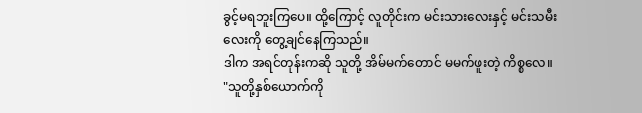ခွင့်မရဘူးကြပေ။ ထို့ကြောင့် လူတိုင်းက မင်းသားလေးနှင့် မင်းသမီးလေးကို တွေ့ချင်နေကြသည်။
ဒါက အရင်တုန်းကဆို သူတို့ အိမ်မက်တောင် မမက်ဖူးတဲ့ ကိစ္စလေ။
"သူတို့နှစ်ယောက်ကို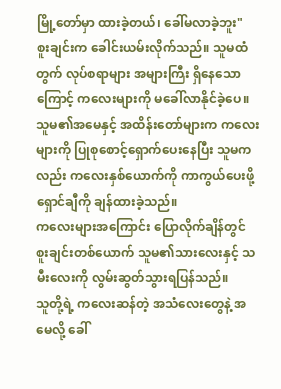မြို့တော်မှာ ထားခဲ့တယ်၊ ခေါ်မလာခဲ့ဘူး"
စူးချင်းက ခေါင်းယမ်းလိုက်သည်။ သူမထံတွက် လုပ်စရာများ အများကြီး ရှိနေသောကြောင့် ကလေးများကို မခေါ်လာနိုင်ခဲ့ပေ။ သူမ၏အမေနှင့် အထိန်းတော်များက ကလေးများကို ပြုစုစောင့်ရှောက်ပေးနေပြီး သူမကလည်း ကလေးနှစ်ယောက်ကို ကာကွယ်ပေးဖို့ ရှောင်ချီကို ချန်ထားခဲ့သည်။
ကလေးများအကြောင်း ပြောလိုက်ချိန်တွင် စူးချင်းတစ်ယောက် သူမ၏သားလေးနှင့် သမီးလေးကို လွမ်းဆွတ်သွားရပြန်သည်။
သူတို့ရဲ့ ကလေးဆန်တဲ့ အသံလေးတွေနဲ့ အမေလို့ ခေါ်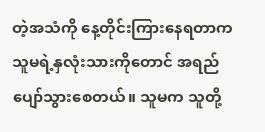တဲ့အသံကို နေ့တိုင်းကြားနေရတာက သူမရဲ့နှလုံးသားကိုတောင် အရည်ပျော်သွားစေတယ်။ သူမက သူတို့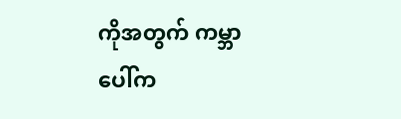ကိုအတွက် ကမ္ဘာပေါ်က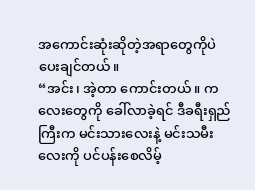အကောင်းဆုံးဆိုတဲ့အရာတွေကိုပဲ ပေးချင်တယ်။
“အင်း၊ အဲ့တာ ကောင်းတယ်။ ကလေးတွေကို ခေါ်လာခဲ့ရင် ဒီခရီးရှည်ကြီးက မင်းသားလေးနဲ့ မင်းသမီးလေးကို ပင်ပန်းစေလိမ့်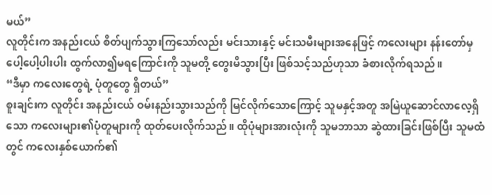မယ်”
လူတိုင်းက အနည်းငယ် စိတ်ပျက်သွားကြသော်လည်း မင်းသားနှင့် မင်းသမီးများအနေဖြင့် ကလေးများ နန်းတော်မှ ပေါ့ပေါ့ပါးပါး ထွက်လာ၍မရကြောင်းကို သူမတို့ တွေးမိသွားပြီး ဖြစ်သင့်သည်ဟုသာ ခံစားလိုက်ရသည်။
“ဒီမှာ ကလေးတွေရဲ့ ပုံတူတွေ ရှိတယ်”
စူးချင်းက လူတိုင်း အနည်းငယ် ဝမ်းနည်းသွားသည်ကို မြင်လိုက်သောကြောင့် သူမနှင့်အတူ အမြဲယူဆောင်လာလေ့ရှိသော ကလေးများ၏ပုံတူများကို ထုတ်ပေးလိုက်သည်။ ထိုပုံများအားလုံးကို သူမဘာသာ ဆွဲထားခြင်းဖြစ်ပြီး သူမထံတွင် ကလေးနှစ်ယောက်၏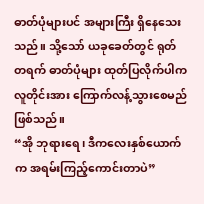ဓာတ်ပုံများပင် အများကြီး ရှိနေသေးသည်။ သို့သော် ယခုခေတ်တွင် ရုတ်တရက် ဓာတ်ပုံများ ထုတ်ပြလိုက်ပါက လူတိုင်းအား ကြောက်လန့်သွားစေမည် ဖြစ်သည်။
“အို ဘုရားရေ၊ ဒီကလေးနှစ်ယောက်က အရမ်းကြည့်ကောင်းတာပဲ”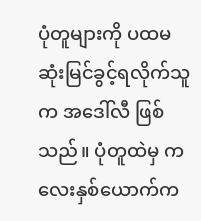ပုံတူများကို ပထမဆုံးမြင်ခွင့်ရလိုက်သူက အဒေါ်လီ ဖြစ်သည်။ ပုံတူထဲမှ ကလေးနှစ်ယောက်က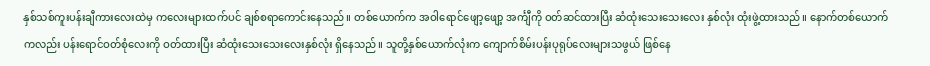နှစ်သစ်ကူးပန်းချီကားလေးထဲမှ ကလေးများထက်ပင် ချစ်စရာကောင်းနေသည်။ တစ်ယောက်က အဝါရောင်ဖျော့ဖျော့ အင်္ကျီကို ဝတ်ဆင်ထားပြီး ဆံထုံးသေးသေးလေး နှစ်လုံး ထုံးဖွဲ့ထားသည်။ နောက်တစ်ယောက်ကလည်း ပန်းရောင်ဝတ်စုံလေးကို ဝတ်ထားပြီး ဆံထုံးသေးသေးလေးနှစ်လုံး ရှိနေသည်။ သူတို့နှစ်ယောက်လုံးက ကျောက်စိမ်းပန်းပုရုပ်လေးများသဖွယ် ဖြစ်နေ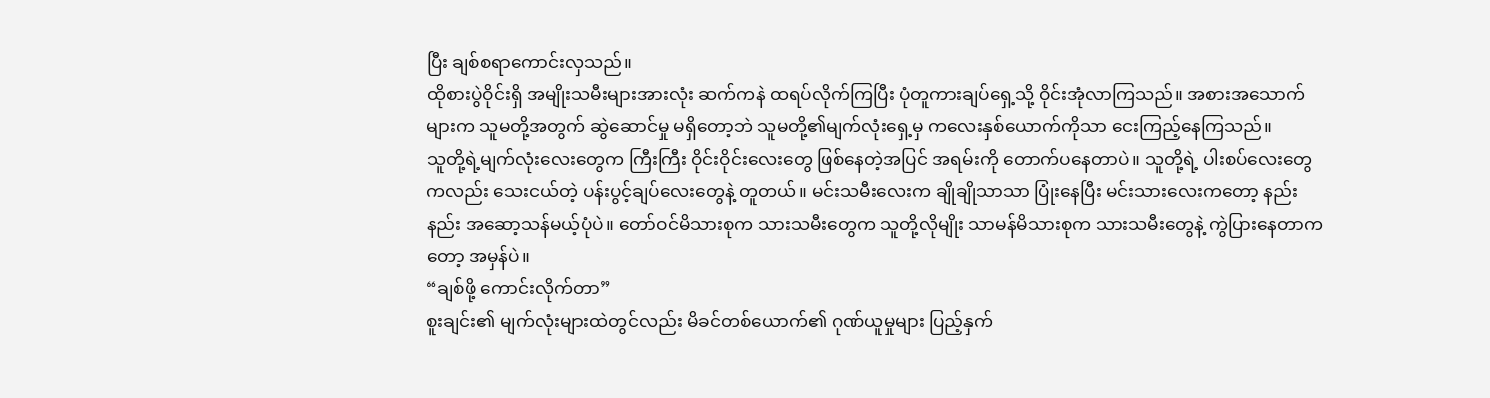ပြီး ချစ်စရာကောင်းလှသည်။
ထိုစားပွဲဝိုင်းရှိ အမျိုးသမီးများအားလုံး ဆက်ကနဲ ထရပ်လိုက်ကြပြီး ပုံတူကားချပ်ရှေ့သို့ ဝိုင်းအုံလာကြသည်။ အစားအသောက်များက သူမတို့အတွက် ဆွဲဆောင်မှု မရှိတော့ဘဲ သူမတို့၏မျက်လုံးရှေ့မှ ကလေးနှစ်ယောက်ကိုသာ ငေးကြည့်နေကြသည်။
သူတို့ရဲ့မျက်လုံးလေးတွေက ကြီးကြီး ဝိုင်းဝိုင်းလေးတွေ ဖြစ်နေတဲ့အပြင် အရမ်းကို တောက်ပနေတာပဲ။ သူတို့ရဲ့ ပါးစပ်လေးတွေကလည်း သေးငယ်တဲ့ ပန်းပွင့်ချပ်လေးတွေနဲ့ တူတယ်။ မင်းသမီးလေးက ချိုချိုသာသာ ပြုံးနေပြီး မင်းသားလေးကတော့ နည်းနည်း အဆော့သန်မယ့်ပုံပဲ။ တော်ဝင်မိသားစုက သားသမီးတွေက သူတို့လိုမျိုး သာမန်မိသားစုက သားသမီးတွေနဲ့ ကွဲပြားနေတာကတော့ အမှန်ပဲ။
“ချစ်ဖို့ ကောင်းလိုက်တာ”
စူးချင်း၏ မျက်လုံးများထဲတွင်လည်း မိခင်တစ်ယောက်၏ ဂုဏ်ယူမှုများ ပြည့်နှက်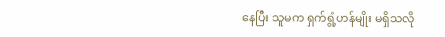နေပြီး သူမက ရှက်ရွံ့ဟန်မျိုး မရှိသလို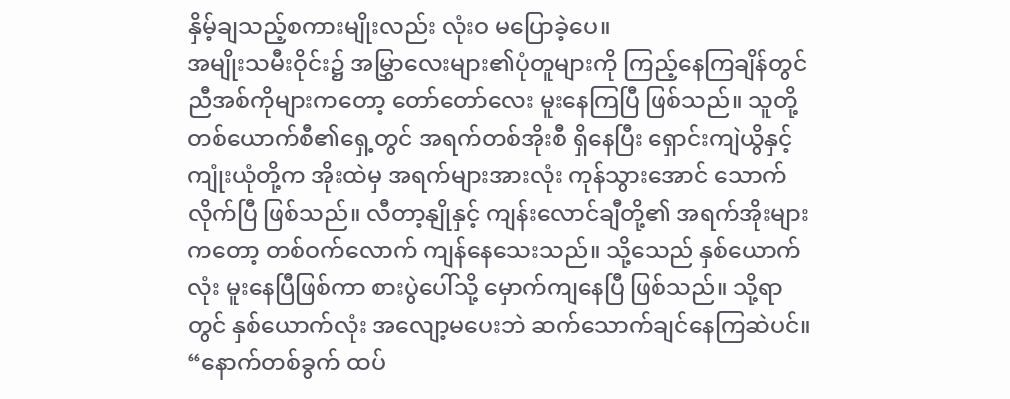နှိမ့်ချသည့်စကားမျိုးလည်း လုံးဝ မပြောခဲ့ပေ။
အမျိုးသမီးဝိုင်း၌ အမြွှာလေးများ၏ပုံတူများကို ကြည့်နေကြချိန်တွင် ညီအစ်ကိုများကတော့ တော်တော်လေး မူးနေကြပြီ ဖြစ်သည်။ သူတို့ တစ်ယောက်စီ၏ရှေ့တွင် အရက်တစ်အိုးစီ ရှိနေပြီး ရှောင်းကျဲယွိနှင့် ကျုံးယုံတို့က အိုးထဲမှ အရက်များအားလုံး ကုန်သွားအောင် သောက်လိုက်ပြီ ဖြစ်သည်။ လီတာ့နျိုနှင့် ကျန်းလောင်ချီတို့၏ အရက်အိုးများကတော့ တစ်ဝက်လောက် ကျန်နေသေးသည်။ သို့သေည် နှစ်ယောက်လုံး မူးနေပြီဖြစ်ကာ စားပွဲပေါ်သို့ မှောက်ကျနေပြီ ဖြစ်သည်။ သို့ရာတွင် နှစ်ယောက်လုံး အလျော့မပေးဘဲ ဆက်သောက်ချင်နေကြဆဲပင်။
“နောက်တစ်ခွက် ထပ်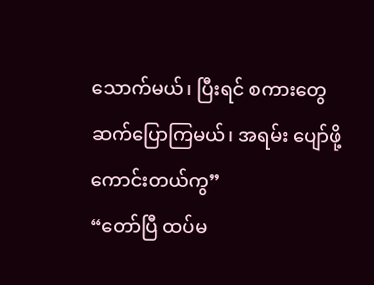သောက်မယ်၊ ပြီးရင် စကားတွေ ဆက်ပြောကြမယ်၊ အရမ်း ပျော်ဖို့ ကောင်းတယ်ကွ”
“တော်ပြီ ထပ်မ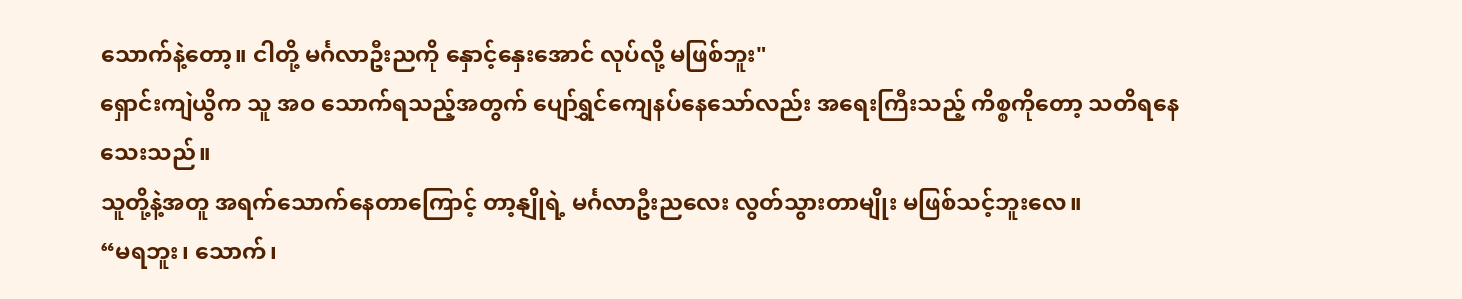သောက်နဲ့တော့။ ငါတို့ မင်္ဂလာဦးညကို နှောင့်နှေးအောင် လုပ်လို့ မဖြစ်ဘူး"
ရှောင်းကျဲယွိက သူ အဝ သောက်ရသည့်အတွက် ပျော်ရွှင်ကျေနပ်နေသော်လည်း အရေးကြီးသည့် ကိစ္စကိုတော့ သတိရနေသေးသည်။
သူတို့နဲ့အတူ အရက်သောက်နေတာကြောင့် တာ့နျိုရဲ့ မင်္ဂလာဦးညလေး လွတ်သွားတာမျိုး မဖြစ်သင့်ဘူးလေ။
“မရဘူး၊ သောက်၊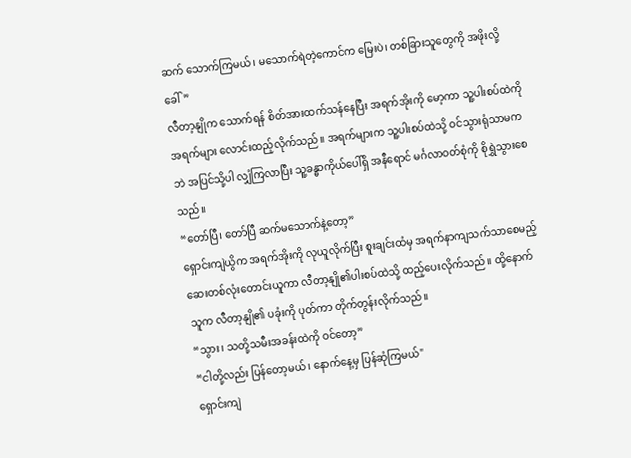ဆက် သောက်ကြမယ်၊ မသောက်ရဲတဲ့ကောင်က မြေးပဲ၊ တစ်ခြားသူတွေကို အဖိုးလို့ ခေါ်”
လီတာ့နျိုက သောက်ရန် စိတ်အားထက်သန်နေပြီး အရက်အိုးကို မော့ကာ သူ့ပါးစပ်ထဲကို အရက်များ လောင်းထည့်လိုက်သည်။ အရက်များက သူ့ပါးစပ်ထဲသို့ ဝင်သွားရုံသာမကဘဲ အပြင်သို့ပါ လျှံကြလာပြီး သူ့ခန္ဓာကိုယ်ပေါ်ရှိ အနီရောင် မင်္ဂလာဝတ်စုံကို စိုရွှဲသွားစေသည်။
“တော်ပြီ၊ တော်ပြီ ဆက်မသောက်နဲ့တော့”
ရှောင်းကျဲယွိက အရက်အိုးကို လုယူလိုက်ပြီး စူးချင်းထံမှ အရက်နာကျသက်သာစေမည့် ဆေးတစ်လုံးတောင်းယူကာ လီတာ့နျို၏ပါးစပ်ထဲသို့ ထည့်ပေးလိုက်သည်။ ထို့နောက် သူက လီတာ့နျို၏ ပခုံးကို ပုတ်ကာ တိုက်တွန်းလိုက်သည်။
“သွား၊ သတို့သမီးအခန်းထဲကို ဝင်တော့”
“ငါတို့လည်း ပြန်တော့မယ်၊ နောက်နေ့မှ ပြန်ဆုံကြမယ်"
ရှောင်းကျဲ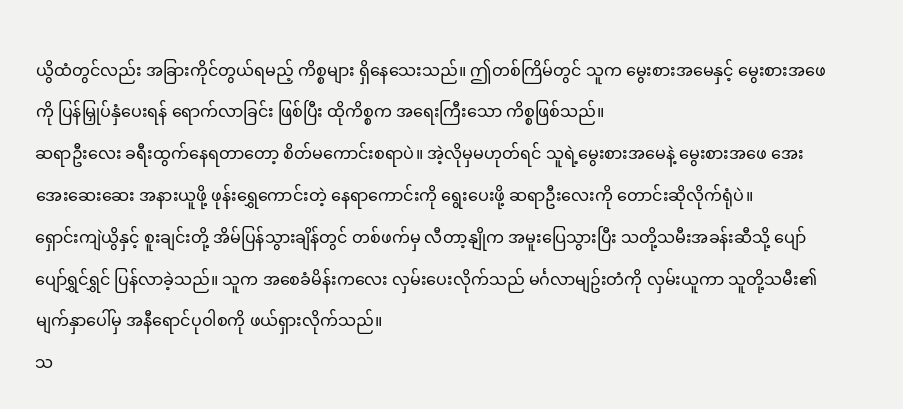ယွိထံတွင်လည်း အခြားကိုင်တွယ်ရမည့် ကိစ္စများ ရှိနေသေးသည်။ ဤတစ်ကြိမ်တွင် သူက မွေးစားအမေနှင့် မွေးစားအဖေကို ပြန်မြှုပ်နှံပေးရန် ရောက်လာခြင်း ဖြစ်ပြီး ထိုကိစ္စက အရေးကြီးသော ကိစ္စဖြစ်သည်။
ဆရာဦးလေး ခရီးထွက်နေရတာတော့ စိတ်မကောင်းစရာပဲ။ အဲ့လိုမှမဟုတ်ရင် သူရဲ့မွေးစားအမေနဲ့ မွေးစားအဖေ အေးအေးဆေးဆေး အနားယူဖို့ ဖုန်းရွှေကောင်းတဲ့ နေရာကောင်းကို ရွေးပေးဖို့ ဆရာဦးလေးကို တောင်းဆိုလိုက်ရုံပဲ။
ရှောင်းကျဲယွိနှင့် စူးချင်းတို့ အိမ်ပြန်သွားချိန်တွင် တစ်ဖက်မှ လီတာ့နျိုက အမူးပြေသွားပြီး သတို့သမီးအခန်းဆီသို့ ပျော်ပျော်ရွှင်ရွှင် ပြန်လာခဲ့သည်။ သူက အစေခံမိန်းကလေး လှမ်းပေးလိုက်သည် မင်္ဂလာမျဥ်းတံကို လှမ်းယူကာ သူတို့သမီး၏မျက်နှာပေါ်မှ အနီရောင်ပုဝါစကို ဖယ်ရှားလိုက်သည်။
သ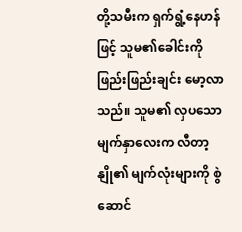တို့သမီးက ရှက်ရွံ့နေဟန်ဖြင့် သူမ၏ခေါင်းကို ဖြည်းဖြည်းချင်း မော့လာသည်။ သူမ၏ လှပသော မျက်နှာလေးက လီတာ့နျို၏ မျက်လုံးများကို စွဲဆောင်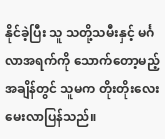နိုင်ခဲ့ပြီး သူ သတို့သမီးနှင့် မင်္ဂလာအရက်ကို သောက်တော့မည့်အချိန်တွင် သူမက တိုးတိုးလေး မေးလာပြန်သည်။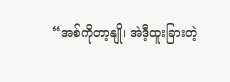“အစ်ကိုတာ့နျို၊ အဲဒီ့ထူးခြားတဲ့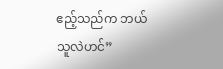ဧည့်သည်က ဘယ်သူလဲဟင်”